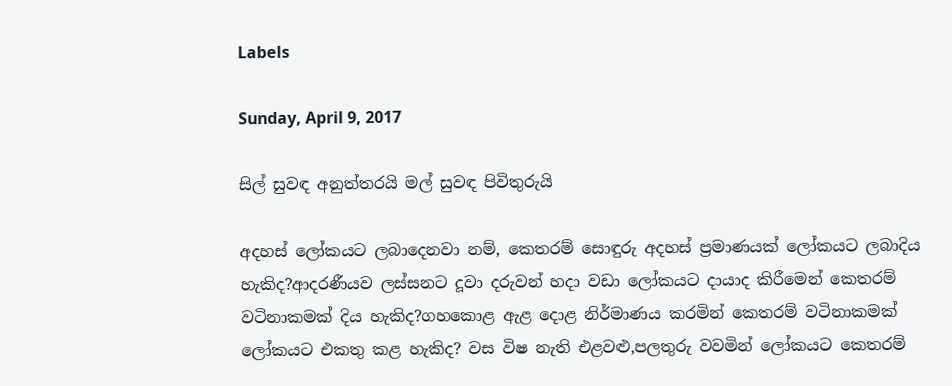Labels

Sunday, April 9, 2017

සිල් සුවඳ අනුත්තරයි මල් සුවඳ පිවිතුරුයි

අදහස් ලෝකයට ලබාදෙනවා නම්, කෙතරම් සොඳුරු අදහස් ප්‍රමාණයක් ලෝකයට ලබාදිය හැකිද?ආදරණීයව ලස්සනට දූවා දරුවන් හදා වඩා ලෝකයට දායාද කිරීමෙන් කෙතරම් වටිනාකමක් දිය හැකිද?ගහකොළ ඇළ දොළ නිර්මාණය කරමින් කෙතරම් වටිනාකමක් ලෝකයට එකතු කළ හැකිද? වස විෂ නැති එළවළු,පලතුරු වවමින් ලෝකයට කෙතරම්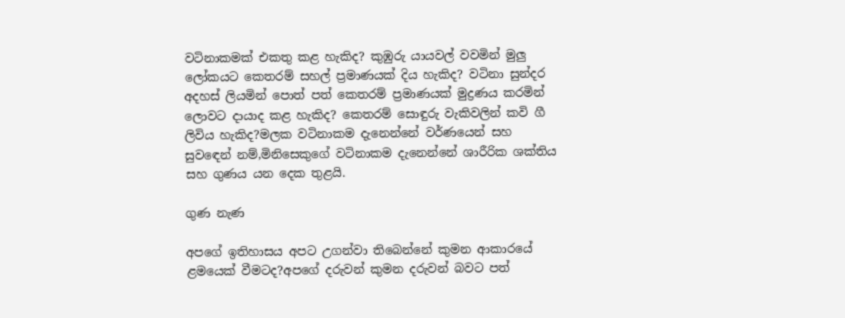වටිනාකමක් එකතු කළ හැකිද? කුඹුරු යායවල් වවමින් මුලු ලෝකයට කෙතරම් සහල් ප්‍රමාණයක් දිය හැකිද? වටිනා සුන්දර අදහස් ලියමින් පොත් පත් කෙතරම් ප්‍රමාණයක් මුද්‍රණය කරමින් ලොවට දායාද කළ හැකිද? කෙතරම් සොඳුරු වැකිවලින් කවි ගී ලිවිය හැකිද?මලක වටිනාකම දැනෙන්නේ වර්ණයෙන් සහ සුවඳෙන් නම්,මිනිසෙකුගේ වටිනාකම දැනෙන්නේ ශාරීරික ශක්තිය සහ ගුණය යන දෙක තුළයි.

ගුණ නැණ

අපගේ ඉතිහාසය අපට උගන්වා තිබෙන්නේ කුමන ආකාරයේ ළමයෙක් වීමටද?අපගේ දරුවන් කුමන දරුවන් බවට පත්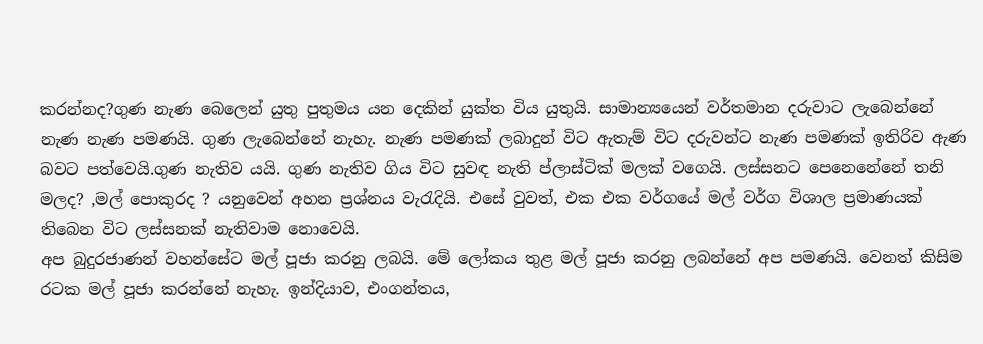කරන්නද?ගුණ නැණ බෙලෙන් යුතු පුතුමය යන දෙකින් යුක්ත විය යුතුයි. සාමාන්‍යයෙන් වර්තමාන දරුවාට ලැබෙන්නේ නැණ නැණ පමණයි. ගුණ ලැබෙන්නේ නැහැ. නැණ පමණක් ලබාදුන් විට ඇතැම් විට දරුවන්ට නැණ පමණක් ඉතිරිව ඇණ බවට පත්වෙයි.ගුණ නැතිව යයි. ගුණ නැතිව ගිය විට සුවඳ නැති ප්ලාස්ටික් මලක් වගෙයි. ලස්සනට පෙනෙනේනේ තනි මලද? ,මල් පොකුරද ? යනුවෙන් අහන ප්‍රශ්නය වැරැදියි. එසේ වුවත්, එක එක වර්ගයේ මල් වර්ග විශාල ප්‍රමාණයක් තිබෙන විට ලස්සනක් නැතිවාම නොවෙයි.
අප බුදුරජාණන් වහන්සේට මල් පූජා කරනු ලබයි. මේ ලෝකය තුළ මල් පූජා කරනු ලබන්නේ අප පමණයි. වෙනත් කිසිම රටක මල් පූජා කරන්නේ නැහැ. ඉන්දියාව, එංගන්තය,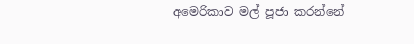අමෙරිකාව මල් පූජා කරන්නේ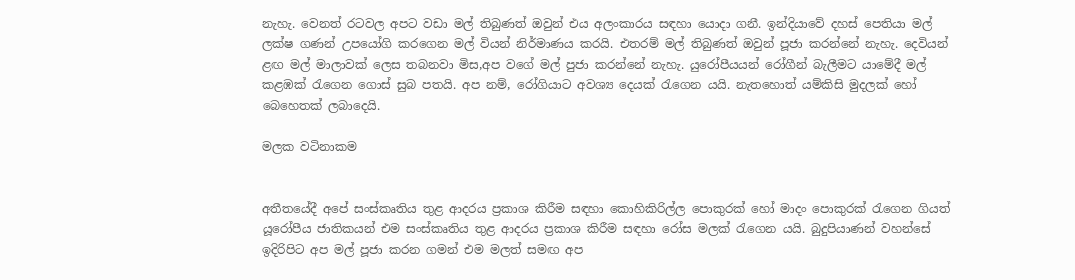නැහැ. වෙනත් රටවල අපට වඩා මල් තිබුණත් ඔවුන් එය අලංකාරය සඳහා යොදා ගනී. ඉන්දියාවේ දහස් පෙතියා මල් ලක්ෂ ගණන් උපයෝගි කරගෙන මල් වියන් නිර්මාණය කරයි. එතරම් මල් තිබුණත් ඔවුන් පූජා කරන්නේ නැහැ. දෙවියන් ළඟ මල් මාලාවක් ලෙස තබනවා මිස,අප වගේ මල් පුජා කරන්නේ නැහැ. යුරෝපීයයන් රෝගීන් බැලීමට යාමේදී මල් කළඹක් රැගෙන ගොස් සුබ පතයි. අප නම්, රෝගියාට අවශ්‍ය දෙයක් රැගෙන යයි. නැතහොත් යම්කිසි මුදලක් හෝ බෙහෙතක් ලබාදෙයි.

මලක වටිනාකම


අතීතයේදී අපේ සංස්කෘතිය තුළ ආදරය ප්‍රකාශ කිරීම සඳහා කොහිකිරිල්ල පොකුරක් හෝ මාදං පොකුරක් රැගෙන ගියත් යූරෝපීය ජාතිකයන් එම සංස්කෘතිය තුළ ආදරය ප්‍රකාශ කිරීම සඳහා රෝස මලක් රැගෙන යයි. බුදුපියාණන් වහන්සේ ඉදිරිපිට අප මල් පූජා කරන ගමන් එම මලත් සමඟ අප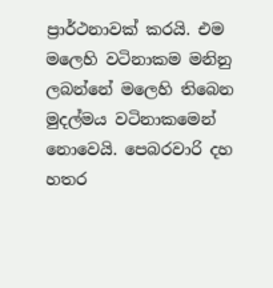ප්‍රාර්ථනාවක් කරයි. එම මලෙහි වටිනාකම මනිනු ලබන්නේ මලෙහි තිබෙන මුදල්මය වටිනාකමෙන් නොවෙයි. පෙබරවාරි දහ හතර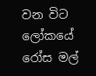වන විට ලෝකයේ රෝස මල්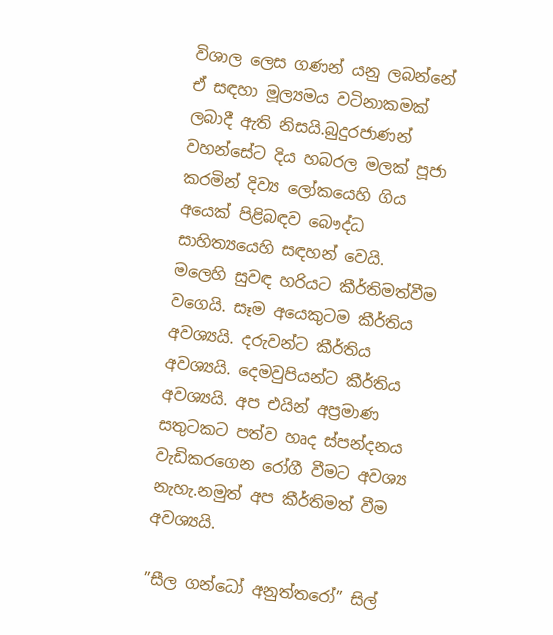විශාල ලෙස ගණන් යනු ලබන්නේ ඒ සඳහා මූල්‍යමය වටිනාකමක් ලබාදී ඇති නිසයි.බුදුරජාණන් වහන්සේට දිය හබරල මලක් පූජා කරමින් දිව්‍ය ලෝකයෙහි ගිය අයෙක් පිළිබඳව බෞද්ධ සාහිත්‍යයෙහි සඳහන් වෙයි. මලෙහි සුවඳ හරියට කීර්තිමත්වීම වගෙයි. සෑම අයෙකුටම කීර්තිය අවශ්‍යයි. දරුවන්ට කීර්තිය අවශ්‍යයි. දෙමවුපියන්ට කීර්තිය අවශ්‍යයි. අප එයින් අප්‍රමාණ සතුටකට පත්ව හෘද ස්පන්දනය වැඩිකරගෙන රෝගී වීමට අවශ්‍ය නැහැ.නමුත් අප කීර්තිමත් වීම අවශ්‍යයි.

”සීල ගන්ධෝ අනුත්තරෝ” සිල්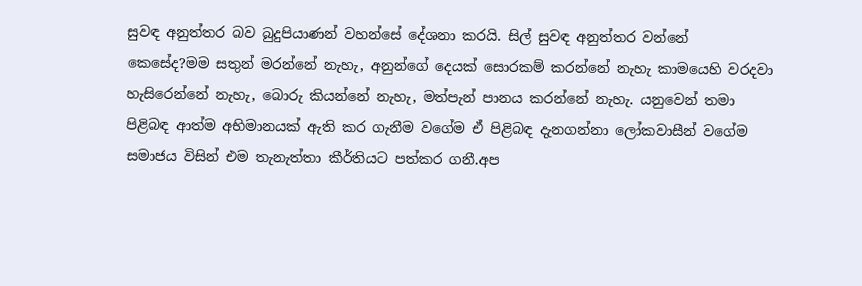සුවඳ අනුත්තර බව බුදුපියාණන් වහන්සේ දේශනා කරයි. සිල් සුවඳ අනුත්තර වන්නේ කෙසේද?මම සතුන් මරන්නේ නැහැ, අනුන්ගේ දෙයක් සොරකම් කරන්නේ නැහැ කාමයෙහි වරදවා හැසිරෙන්නේ නැහැ, බොරු කියන්නේ නැහැ, මත්පැන් පානය කරන්නේ නැහැ. යනුවෙන් තමා පිළිබඳ ආත්ම අභිමානයක් ඇති කර ගැනීම වගේම ඒ පිළිබඳ දැනගන්නා ලෝකවාසීන් වගේම සමාජය විසින් එම තැනැත්තා කීර්තියට පත්කර ගනී.අප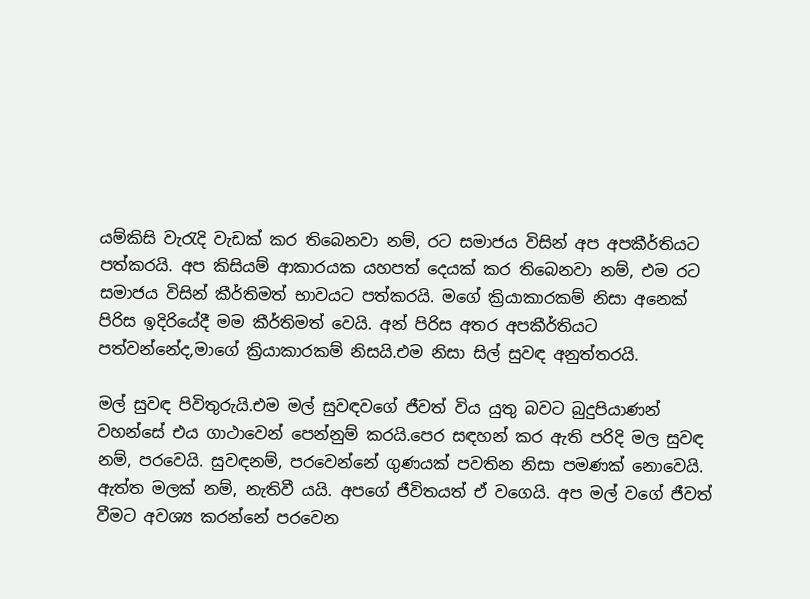යම්කිසි වැරැදි වැඩක් කර තිබෙනවා නම්, රට සමාජය විසින් අප අපකීර්තියට පත්කරයි. අප කිසියම් ආකාරයක යහපත් දෙයක් කර තිබෙනවා නම්, එම රට සමාජය විසින් කීර්තිමත් භාවයට පත්කරයි. මගේ ක්‍රියාකාරකම් නිසා අනෙක් පිරිස ඉදිරියේදී මම කීර්තිමත් වෙයි. අන් පිරිස අතර අපකීර්තියට පත්වන්නේද,මාගේ ක්‍රියාකාරකම් නිසයි.එම නිසා සිල් සුවඳ අනුත්තරයි.

මල් සුවඳ පිවිතුරුයි.එම මල් සුවඳවගේ ජීවත් විය යුතු බවට බුදුපියාණන් වහන්සේ එය ගාථාවෙන් පෙන්නුම් කරයි.පෙර සඳහන් කර ඇති පරිදි මල සුවඳ නම්, පරවෙයි. සුවඳනම්, පරවෙන්නේ ගුණයක් පවතින නිසා පමණක් නොවෙයි. ඇත්ත මලක් නම්, නැතිවී යයි. අපගේ ජීවිතයත් ඒ වගෙයි. අප මල් වගේ ජීවත් වීමට අවශ්‍ය කරන්නේ පරවෙන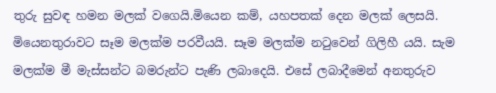තුරු සුවඳ හමන මලක් වගෙයි.මියෙන කම්, යහපතක් දෙන මලක් ලෙසයි. මියෙනතුරාවට සෑම මලක්ම පරවීයයි. සෑම මලක්ම නටුවෙන් ගිලිහී යයි. සැම මලක්ම මී මැස්සන්ට බමරුන්ට පැණි ලබාදෙයි. එසේ ලබාදීමෙන් අනතුරුව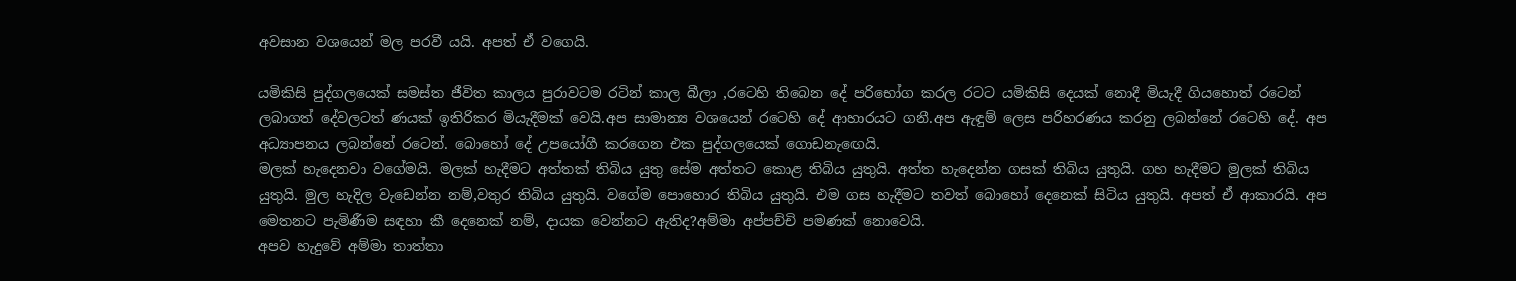අවසාන වශයෙන් මල පරවී යයි. අපත් ඒ වගෙයි.

යමිකිසි පුද්ගලයෙක් සමස්ත ජීවිත කාලය පුරාවටම රටින් කාල බීලා ,රටෙහි තිබෙන දේ පරිභෝග කරල රටට යමිකිසි දෙයක් නොදී මියැදී ගියහොත් රටෙන් ලබාගත් දේවලටත් ණයක් ඉතිරිකර මියැදීමක් වෙයි.අප සාමාන්‍ය වශයෙන් රටෙහි දේ ආහාරයට ගනී.අප ඇඳුම් ලෙස පරිහරණය කරනු ලබන්නේ රටෙහි දේ. අප අධ්‍යාපනය ලබන්නේ රටෙන්. බොහෝ දේ උපයෝගී කරගෙන එක පුද්ගලයෙක් ගොඩනැඟෙයි.
මලක් හැදෙනවා වගේමයි. මලක් හැදීමට අත්තක් තිබිය යුතු සේම අත්තට කොළ තිබිය යුතුයි. අත්ත හැදෙන්න ගසක් තිබිය යුතුයි. ගහ හැදීමට මුලක් තිබිය යුතුයි. මුල හැදිල වැඩෙන්න නම්,වතුර තිබිය යුතුයි. වගේම පොහොර තිබිය යුතුයි. එම ගස හැදීමට තවත් බොහෝ දෙනෙක් සිටිය යුතුයි. අපත් ඒ ආකාරයි. අප මෙතනට පැමිණීම සඳහා කී දෙනෙක් නම්, දායක වෙන්නට ඇතිද?අම්මා අප්පච්චි පමණක් නොවෙයි.
අපව හැදුවේ අම්මා තාත්තා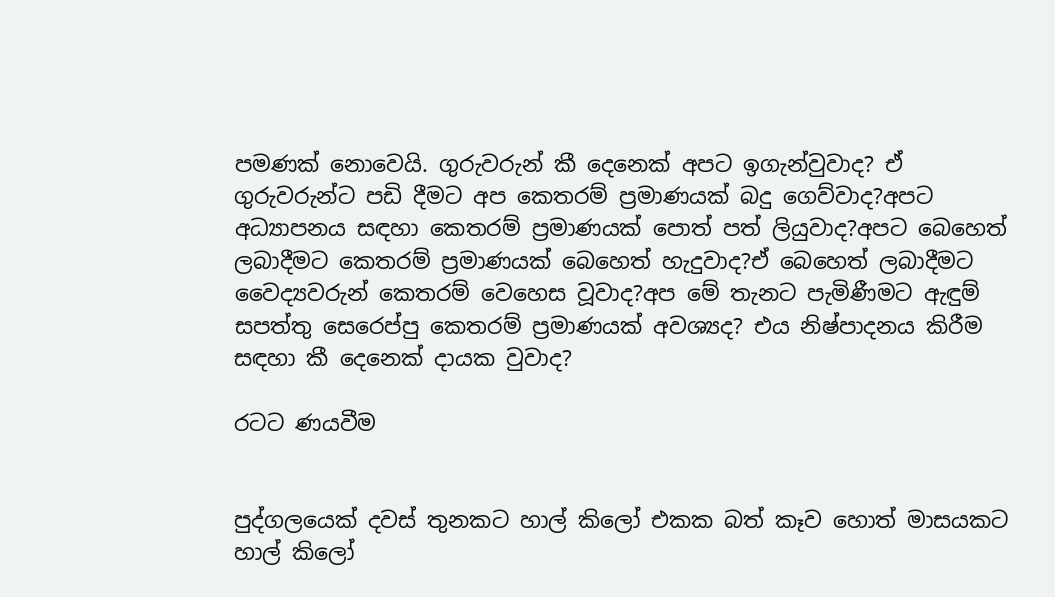පමණක් නොවෙයි. ගුරුවරුන් කී දෙනෙක් අපට ඉගැන්වුවාද? ඒ ගුරුවරුන්ට පඩි දීමට අප කෙතරම් ප්‍රමාණයක් බදු ගෙව්වාද?අපට අධ්‍යාපනය සඳහා කෙතරම් ප්‍රමාණයක් පොත් පත් ලියුවාද?අපට බෙහෙත් ලබාදීමට කෙතරම් ප්‍රමාණයක් බෙහෙත් හැදුවාද?ඒ බෙහෙත් ලබාදීමට වෛද්‍යවරුන් කෙතරම් වෙහෙස වූවාද?අප මේ තැනට පැමිණීමට ඇඳුම් සපත්තු සෙරෙප්පු කෙතරම් ප්‍රමාණයක් අවශ්‍යද? එය නිෂ්පාදනය කිරීම සඳහා කී දෙනෙක් දායක වුවාද?

රටට ණයවීම


පුද්ගලයෙක් දවස් තුනකට හාල් කිලෝ එකක බත් කෑව හොත් මාසයකට හාල් කිලෝ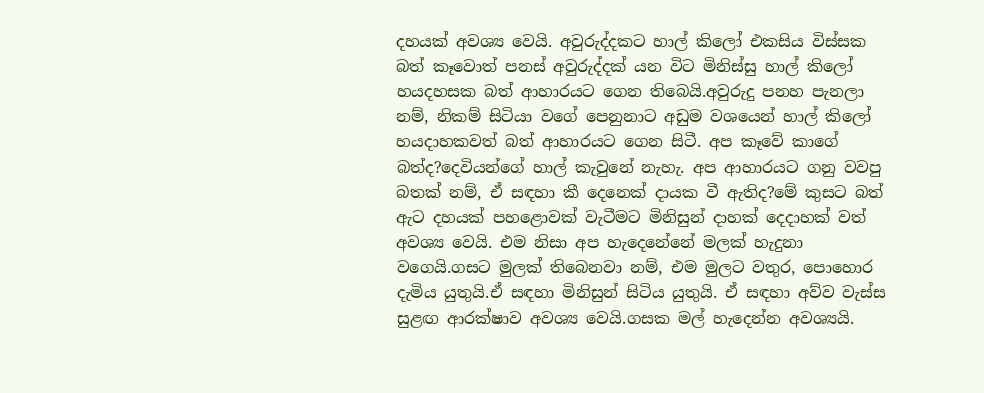දහයක් අවශ්‍ය වෙයි. අවුරුද්දකට හාල් කිලෝ එකසිය විස්සක බත් කෑවොත් පනස් අවුරුද්දක් යන විට මිනිස්සු හාල් කිලෝ හයදහසක බත් ආහාරයට ගෙන තිබෙයි.අවුරුදු පනහ පැනලා නම්, නිකම් සිටියා වගේ පෙනුනාට අඩුම වශයෙන් හාල් කිලෝ හයදාහකවත් බත් ආහාරයට ගෙන සිටී. අප කෑවේ කාගේ බත්ද?දෙවියන්ගේ හාල් කැවුනේ නැහැ. අප ආහාරයට ගනු වවපු බතක් නම්, ඒ සඳහා කී දෙනෙක් දායක වී ඇතිද?මේ කුසට බත් ඇට දහයක් පහළොවක් වැටීමට මිනිසුන් දාහක් දෙදාහක් වත් අවශ්‍ය වෙයි. එම නිසා අප හැදෙනේනේ මලක් හැදුනා වගෙයි.ගසට මුලක් තිබෙනවා නම්, එම මුලට වතුර, පොහොර දැමිය යුතුයි.ඒ සඳහා මිනිසුන් සිටිය යුතුයි. ඒ සඳහා අව්ව වැස්ස සුළඟ ආරක්ෂාව අවශ්‍ය වෙයි.ගසක මල් හැදෙන්න අවශ්‍යයි.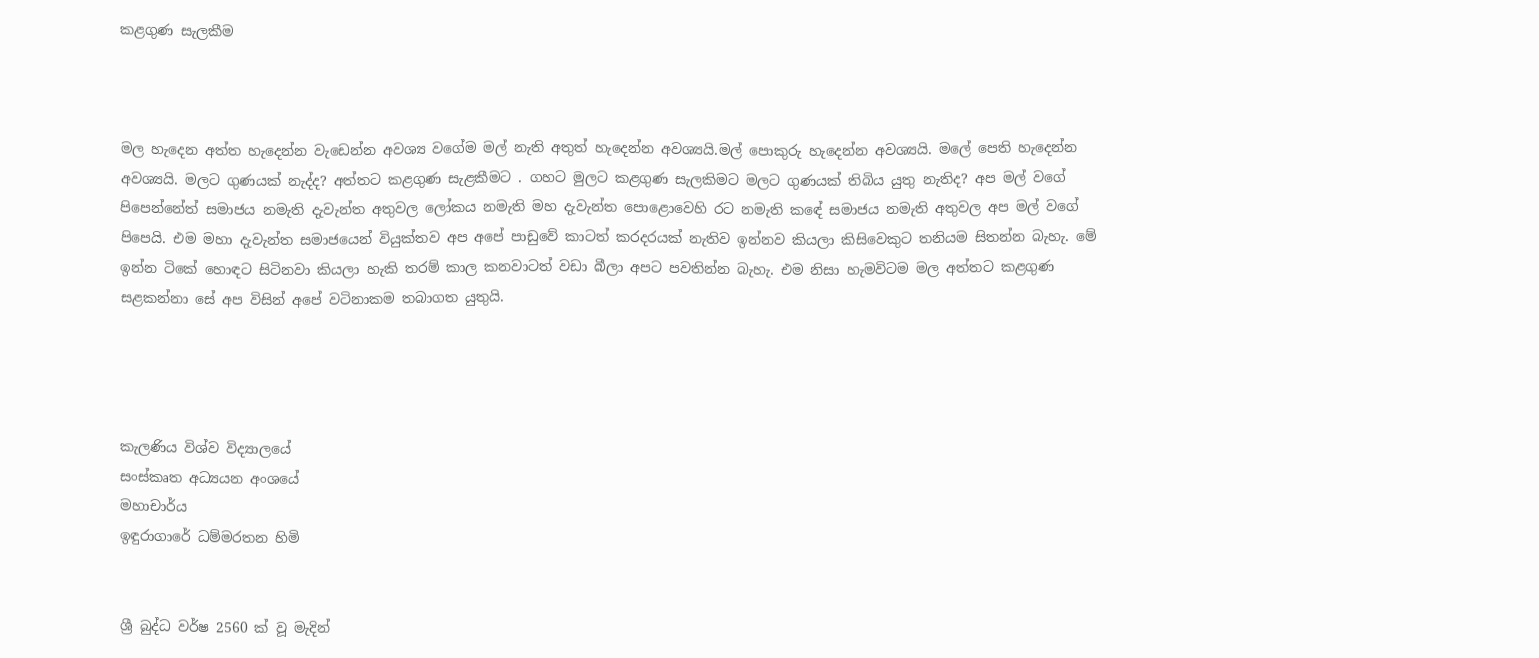කළගුණ සැලකීම



මල හැදෙන අත්ත හැදෙන්න වැඩෙන්න අවශ්‍ය වගේම මල් නැති අතුත් හැදෙන්න අවශ්‍යයි.මල් පොකුරු හැදෙන්න අවශ්‍යයි. මලේ පෙති හැදෙන්න අවශ්‍යයි. මලට ගුණයක් නැද්ද? අත්තට කළගුණ සැළකීමට . ගහට මුලට කළගුණ සැලකිමට මලට ගුණයක් තිබිය යුතු නැතිද? අප මල් වගේ පිපෙන්නේත් සමාජය නමැති දැවැන්ත අතුවල ලෝකය නමැති මහ දැවැන්ත පොළොවෙහි රට නමැති කඳේ සමාජය නමැති අතුවල අප මල් වගේ පිපෙයි. එම මහා දැවැන්ත සමාජයෙන් වියුක්තව අප අපේ පාඩුවේ කාටත් කරදරයක් නැතිව ඉන්නව කියලා කිසිවෙකුට තනියම සිතන්න බැහැ. මේ ඉන්න ටිකේ හොඳට සිටිනවා කියලා හැකි තරම් කාල කනවාටත් වඩා බීලා අපට පවතින්න බැහැ. එම නිසා හැමවිටම මල අත්තට කළගුණ සළකන්නා සේ අප විසින් අපේ වටිනාකම තබාගත යුතුයි.




කැලණිය විශ්ව විද්‍යාලයේ
සංස්කෘත අධ්‍යයන අංශයේ
මහාචාර්ය
ඉඳුරාගාරේ ධම්මරතන හිමි


ශ්‍රී බුද්ධ වර්ෂ 2560 ක් වූ ‍මැදින්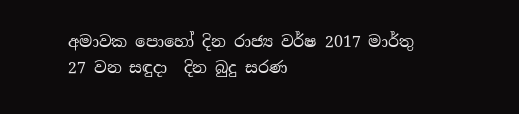අමාවක පොහෝ දින රාජ්‍ය වර්ෂ 2017 මාර්තු 27 වන සඳුදා  දින බුදු සරණ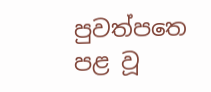පුවත්පත‍ෙ පළ වූ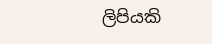ලිපියකි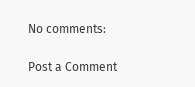No comments:

Post a Comment